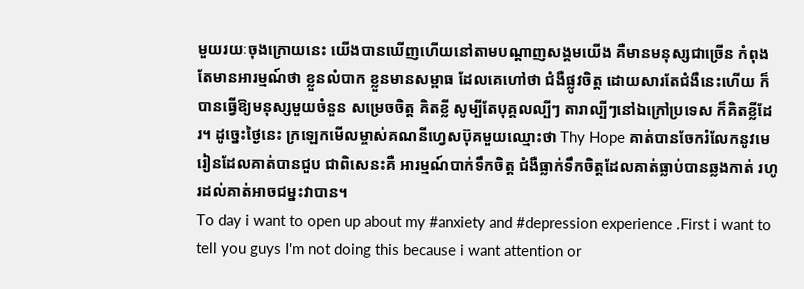មួយរយៈចុងក្រោយនេះ យើងបានឃើញហើយនៅតាមបណ្ដាញសង្គមយើង គឺមានមនុស្សជាច្រើន កំពុងតែមានអារម្មណ៍ថា ខ្លួនលំបាក ខ្លួនមានសម្ពាធ ដែលគេហៅថា ជំងឺផ្លូវចិត្ត ដោយសារតែជំងឺនេះហើយ ក៏បានធ្វើឱ្យមនុស្សមួយចំនួន សម្រេចចិត្ត គិតខ្លី សូម្បីតែបុគ្គលល្បីៗ តារាល្បីៗនៅឯក្រៅប្រទេស ក៏គិតខ្លីដែរ។ ដូច្នេះថ្ងៃនេះ ក្រឡេកមើលម្ចាស់គណនីហ្វេសប៊ុគមួយឈ្មោះថា Thy Hope គាត់បានចែករំលែកនូវមេរៀនដែលគាត់បានជួប ជាពិសេនះគឺ អារម្មណ៍បាក់ទឹកចិត្ត ជំងឺធ្លាក់ទឹកចិត្តដែលគាត់ធ្លាប់បានឆ្លងកាត់ រហូរដល់គាត់អាចជម្នះវាបាន។
To day i want to open up about my #anxiety and #depression experience .First i want to tell you guys I'm not doing this because i want attention or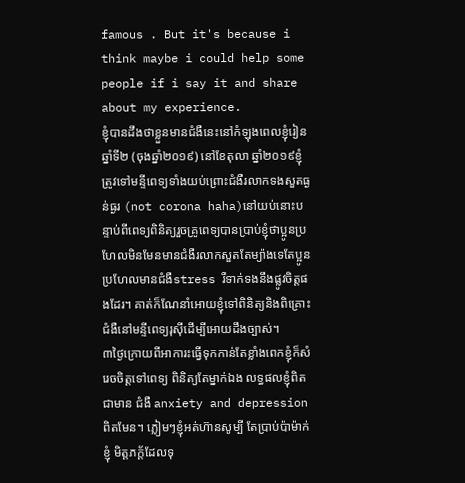famous . But it's because i think maybe i could help some people if i say it and share about my experience.
ខ្ញុំបានដឹងថាខ្លួនមានជំងឺនេះនៅកំឡុងពេលខ្ញុំរៀនឆ្នាំទី២ (ចុងឆ្នាំ២០១៩) នៅខែតុលា ឆ្នាំ២០១៩ខ្ញុំត្រូវទៅមន្ទីពេទ្យទាំងយប់ព្រោះជំងឺរលាកទងសួតធ្ងន់ធ្ងរ (not corona haha)នៅយប់នោះបន្ទាប់ពីពេទ្យពិនិត្យរួចគ្រូពេទ្យបានប្រាប់ខ្ញុំថាប្អូនប្រហែលមិនមែនមានជំងឺរលាកសួតតែម្យ៉ាងទេតែប្អូនប្រហែលមានជំងឺstress រឺទាក់ទងនឹងផ្លូវចិត្តផងដែរ។ គាត់ក៏ណែនាំអោយខ្ញុំទៅពិនិត្យនិងពិគ្រោះជំងឺនៅមន្ទីពេទ្យរុសុីដើម្បីអោយដឹងច្បាស់។
៣ថ្ងៃក្រោយពីអាការះធ្វើទុកកាន់តែខ្លាំងពេកខ្ញុំក៏សំរេចចិត្តទៅពេទ្យ ពិនិត្យតែម្នាក់ឯង លទ្ធផលខ្ញុំពិតជាមាន ជំងឺ anxiety and depression ពិតមែន។ ភ្លៀមៗខ្ញុំអត់ហ៊ានសូម្បី តែប្រាប់ប៉ាម៉ាក់ខ្ញុំ មិត្តភក្ត័ដែលទុ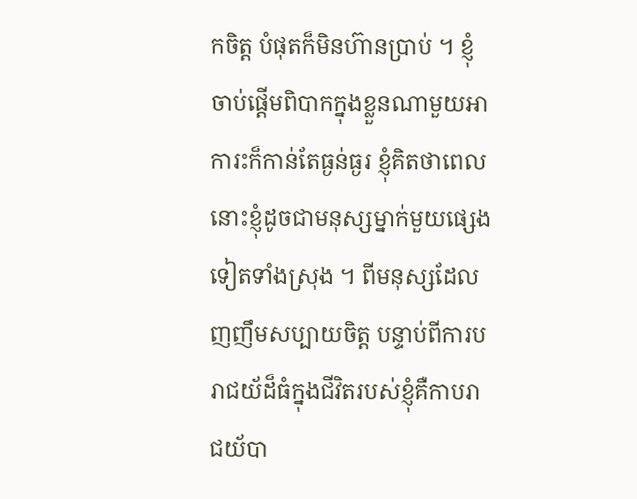កចិត្ត បំផុតក៏មិនហ៊ានប្រាប់ ។ ខ្ញុំចាប់ផ្ដើមពិបាកក្នុងខ្លួនណាមួយអាការះក៏កាន់តែធ្ងន់ធ្ងរ ខ្ញុំគិតថាពេលនេាះខ្ញុំដូចជាមនុស្សម្នាក់មួយផ្សេងទៀតទាំងស្រុង ។ ពីមនុស្សដែល ញញឹមសប្បាយចិត្ត បន្ទាប់ពីការបរាជយ័ដ៏ធំក្នុងជីវិតរបស់ខ្ញុំគឺកាបរាជយ័បា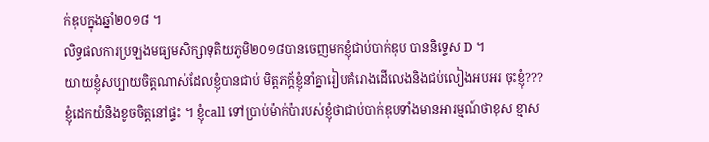ក់ឌុបក្នុងឆ្នាំ២០១៨ ។
លិទ្ធផលការប្រឡងមធ្យមសិក្សាទុតិយភូមិ២០១៨បានចេញមកខ្ញុំជាប់បាក់ឌុប បាននិទ្ទេស D ។
យាយខ្ញុំសប្បាយចិត្តណាស់ដែលខ្ញុំបានជាប់ មិត្តភក្ត័ខ្ញុំនាំគ្នារៀបគំរោងដើលេងនិងជប់លៀងអបអរ ចុះខ្ញុំ??? ខ្ញុំដេកយំនិងខូចចិត្តនៅផ្ទះ ។ ខ្ញុំcall ទៅប្រាប់ម៉ាក់ប៉ារបស់ខ្ញុំថាជាប់បាក់ឌុបទាំងមានអារម្មណ៍ថាខុស ខ្មាស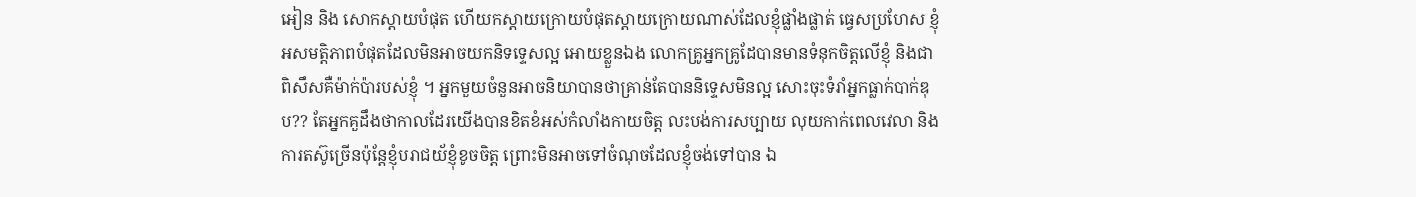អៀន និង សោកស្ដាយបំផុត ហើយកស្ដាយក្រោយបំផុតស្ដាយក្រោយណាស់ដែលខ្ញុំផ្លាំងផ្លាត់ ធ្វេសប្រហែស ខ្ញុំអសមត្តិភាពបំផុតដែលមិនអាចយកនិទទ្ទេសល្អ អោយខ្លួនឯង លោកគ្រូអ្នកគ្រូដែបានមានទំនុកចិត្តលើខ្ញុំ និងជាពិសឹសគឺម៉ាក់ប៉ារបស់ខ្ញុំ ។ អ្នកមួយចំនួនអាចនិយាបានថាគ្រាន់តែបាននិទ្ទេសមិនល្អ សោះចុះទំរាំអ្នកធ្លាក់បាក់ឌុប?? តែអ្នកគួដឹងថាកាលដែរយើងបានខិតខំអស់កំលាំងកាយចិត្ត លះបង់ការសប្បាយ លុយកាក់ពេលវេលា និង ការតស៊ូច្រើនប៉ុន្តែខ្ញុំបរាជយ័ខ្ញុំខូចចិត្ត ព្រោះមិនអាចទៅចំណុចដែលខ្ញុំចង់ទៅបាន ឯ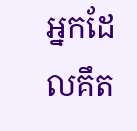អ្នកដែលគឹត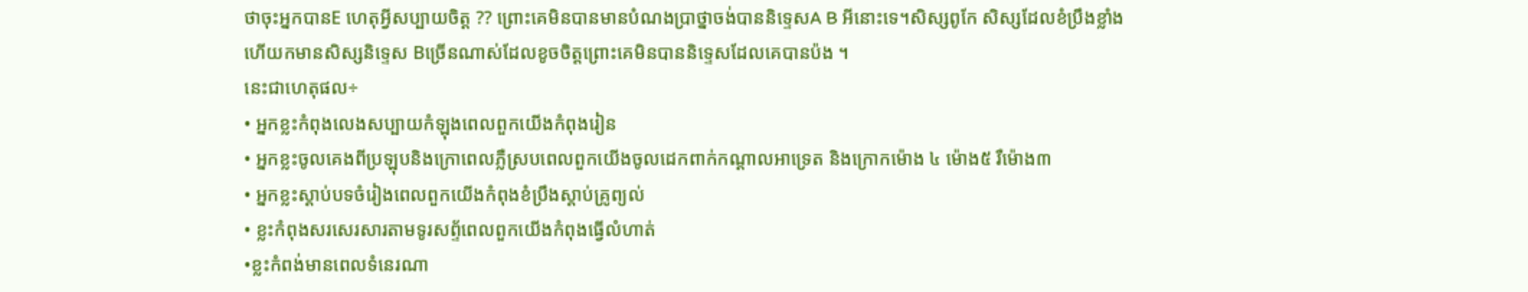ថាចុះអ្នកបានE ហេតុអ្វីសប្បាយចិត្ត ?? ព្រោះគេមិនបានមានបំណងប្រាថ្នាចង់បាននិទ្ទេសA B អីនោះទេ។សិស្សពូកែ សិស្សដែលខំប្រឹងខ្លាំង ហើយកមានសិស្សនិទ្ទេស Bច្រើនណាស់ដែលខូចចិត្តព្រេាះគេមិនបាននិទ្ទេសដែលគេបានប៉ង ។
នេះជាហេតុផល÷
• អ្នកខ្លះកំពុងលេងសប្បាយកំឡុងពេលពួកយើងកំពុងរៀន
• អ្នកខ្លះចូលគេងពីប្រឡុបនិងក្រោពេលភ្លឺស្របពេលពួកយើងចូលដេកពាក់កណ្ដាលអាទ្រេត និងក្រោកម៉ោង ៤ ម៉ោង៥ រឺម៉ោង៣
• អ្នកខ្លះស្ដាប់បទចំរៀងពេលពួកយើងកំពុងខំប្រឹងស្ដាប់គ្រូព្យល់
• ខ្លះកំពុងសរសេរសារតាមទូរសព្ទ័ពេលពួកយើងកំពុងធ្វើលំហាត់
•ខ្លះកំពង់មានពេលទំនេរណា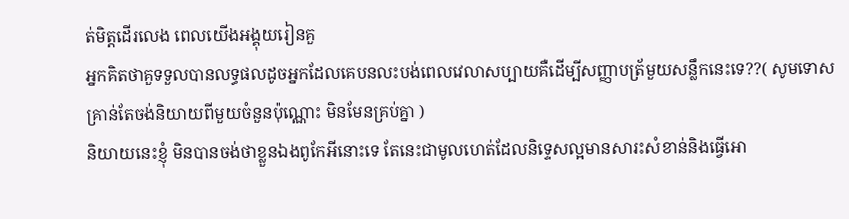ត់មិត្តដើរលេង ពេលយើងអង្គុយរៀនគួ
អ្នកគិតថាគួទទួលបានលទ្ធផលដូចអ្នកដែលគេបនលះបង់ពេលវេលាសប្បាយគឺដើម្បីសញ្ញាបត្រ័មួយសន្លឹកនេះទេ??( សូមទោសគ្រាន់តែចង់និយាយពីមួយចំនួនប៉ុណ្ណោះ មិនមែនគ្រប់គ្នា )
និយាយនេះខ្ញុំ មិនបានចង់ថាខ្លួនឯងពូកែអីនោះទេ តែនេះជាមូលហេត់ដែលនិទ្ទេសល្អមានសារះសំខាន់និងធ្វើអោ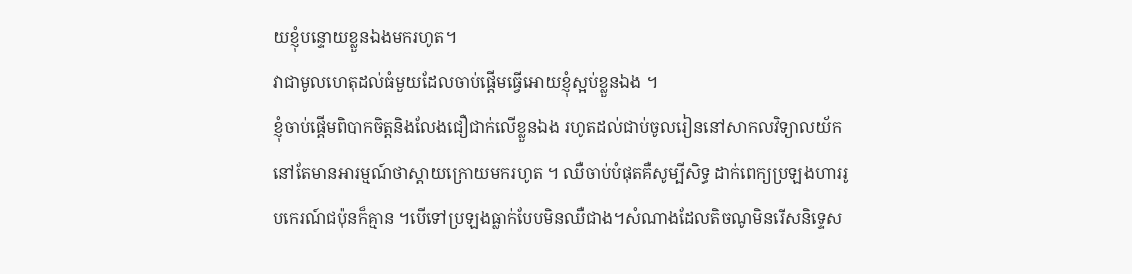យខ្ញុំបន្ទោយខ្លួនឯងមករហូត។
វាជាមូលហេតុដល់ធំមួយដែលចាប់ផ្ដើមធ្វេីអោយខ្ញុំស្អប់ខ្លួនឯង ។
ខ្ញុំចាប់ផ្ដើមពិបាកចិត្តនិងលែងជឿជាក់លើខ្លួនឯង រហូតដល់ជាប់ចូលរៀននៅសាកលវិទ្យាលយ័កនៅតែមានអារម្មណ៍ថាស្ដាយក្រោយមករហូត ។ ឈឺចាប់បំផុតគឺសូម្បីសិទ្ធ ដាក់ពេក្យប្រឡងហាររូបកេរណ៍ជប៉ុនក៏គ្មាន ។បើទៅប្រឡងធ្លាក់បែបមិនឈឺជាង។សំណាងដែលតិចណូមិនរើសនិទ្ទេស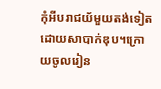កំុអីបរាជយ័មួយតង់ទៀតដោយសាបាក់ឌុប។ក្រោយចូលរៀន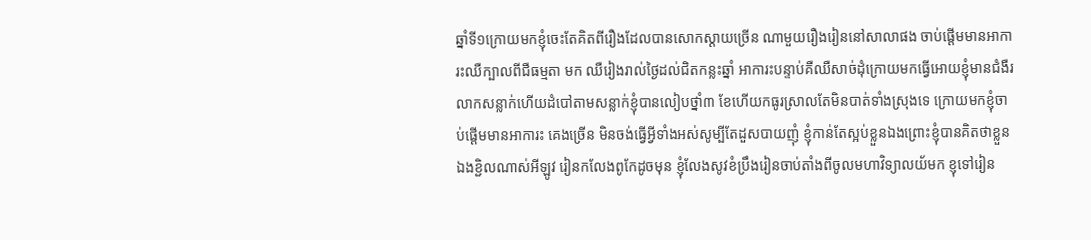ឆ្នាំទី១ក្រោយមកខ្ញុំចេះតែគិតពីរឿងដែលបានសោកស្ដាយច្រើន ណាមួយរឿងរៀននៅសាលាផង ចាប់ផ្ដើមមានអាការះឈឺក្បាលពីជឺធម្មតា មក ឈឺរៀងរាល់ថ្ងៃដល់ជិតកន្លះឆ្នាំ អាការះបន្ទាប់គឺឈឺសាច់ដុំក្រោយមកធ្វើអោយខ្ញុំមានជំងឺរលាកសន្លាក់ហើយដំបៅតាមសន្លាក់ខ្ញុំបានលៀបថ្នាំ៣ ខែហើយកធូរស្រាលតែមិនបាត់ទាំងស្រុងទេ ក្រោយមកខ្ញុំចាប់ផ្ដើមមានអាការះ គេងច្រើន មិនចង់ធ្វើអ្វីទាំងអស់សូម្បីតែដួសបាយញុំ ខ្ញុំកាន់តែស្អប់ខ្លួនឯងព្រោះខ្ញុំបានគិតថាខ្លួនឯងខ្ជិលណាស់អីឡូវ រៀនកលែងពូកែដូចមុន ខ្ញុំលែងសូវខំប្រឹងរៀនចាប់តាំងពីចូលមហាវិទ្យាលយ័មក ខ្ញុទៅរៀន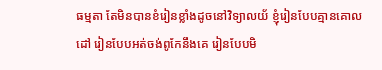ធម្មតា តែមិនបានខំរៀនខ្លាំងដូចនៅវិទ្យាលយ័ ខ្ញុំរៀនបែបគ្មានគោលដៅ រៀនបែបអត់ចង់ពូកែនឹងគេ រៀនបែបមិ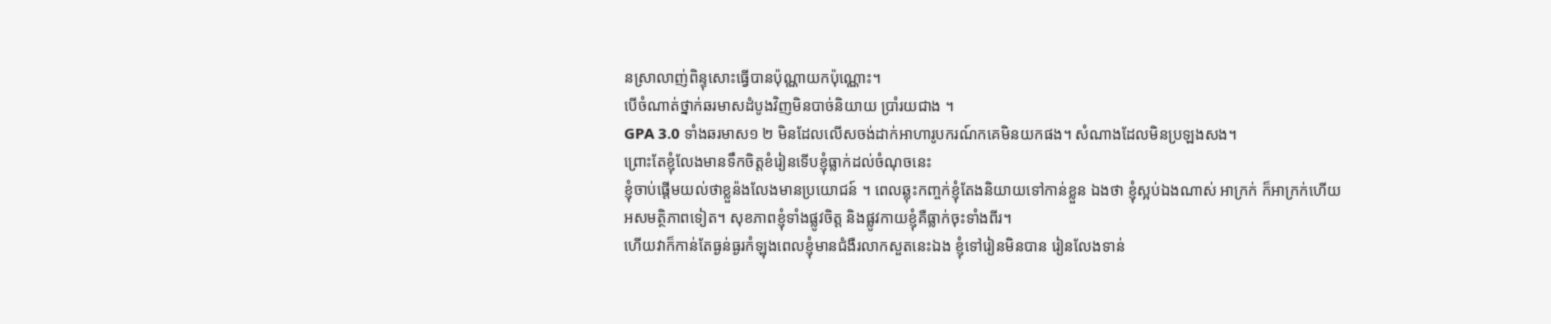នស្រាលាញ់ពិន្ទុសេាះធ្វើបានប៉ុណ្ណាយកប៉ុណ្ណោះ។
បើចំណាត់ថ្នាក់ឆរមាសដំបូងវិញមិនបាច់និយាយ ប្រាំរយជាង ។
GPA 3.0 ទាំងឆរមាស១ ២ មិនដែលលើសចង់ដាក់អាហារូបករណ៍កគេមិនយកផង។ សំណាងដែលមិនប្រឡងសង។
ព្រេាះតែខ្ញុំលែងមានទឹកចិត្តខំរៀនទើបខ្ញុំធ្លាក់ដល់ចំណុចនេះ
ខ្ញុំចាប់ផ្ដើមយល់ថាខ្លួន៉ងលែងមានប្រយោជន៍ ។ ពេលឆ្លុះកញ្ចក់ខ្ញុំតែងនិយាយទៅកាន់ខ្លួន ឯងថា ខ្ញុំស្អប់ឯងណាស់ អាក្រក់ ក៏អាក្រក់ហើយអសមត្ថិភាពទៀត។ សុខភាពខ្ញុំទាំងផ្លូវចិត្ត និងផ្លូវកាយខ្ញុំគឺធ្លាក់ចុះទាំងពីរ។
ហើយវាក៏កាន់តែធ្ងន់ធ្ងរកំឡុងពេលខ្ញុំមានជំងឺរលាកសួតនេះឯង ខ្ញុំទៅរៀនមិនបាន រៀនលែងទាន់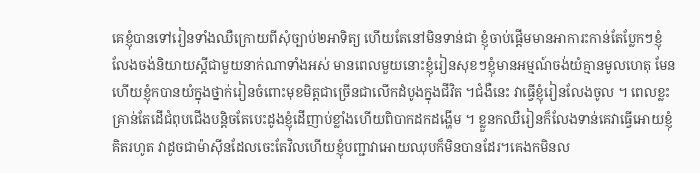គេខ្ញុំបានទៅរៀនទាំងឈឺក្រោយពីសុំច្បាប់២អាទិត្យ ហើយតែនៅមិនទាន់ជា ខ្ញុំចាប់ផ្ដើមមានអាការះកាន់តែប្លែកៗខ្ញុំលែងចង់និយាយស្ដីជាមួយនាក់ណាទាំងអស់ មានពេលមួយនោះខ្ញុំរៀនសុខៗខ្ញុំមានអម្មណ៍ចង់យំគ្មានមូលហេតុ មែនហើយខ្ញុំកបានយំក្នុងថ្នាក់រៀនចំពោះមុខមិត្តជាច្រើនជាលើកដំបូងក្នុងជីវិត ។ជំងឺនេះ វាធ្វើខ្ញុំរៀនលែងចូល ។ ពេលខ្លះគ្រាន់តែដើជំពុបជើងបន្តិចតែបេះដូងខ្ញុំដើញាប់ខ្លាំងហើយពិបាកដកដង្ហើម ។ ខ្លួនកឈឺរៀនក៏លែងទាន់គេវាធ្វើអោយខ្ញុំគិតរហូត វាដូចជាម៉ាស៊ីនដែលចេះតែវិលហើយខ្ញុំបញ្ជាវាអោយឈុបក៏មិនបានដែរ។គេងកមិនល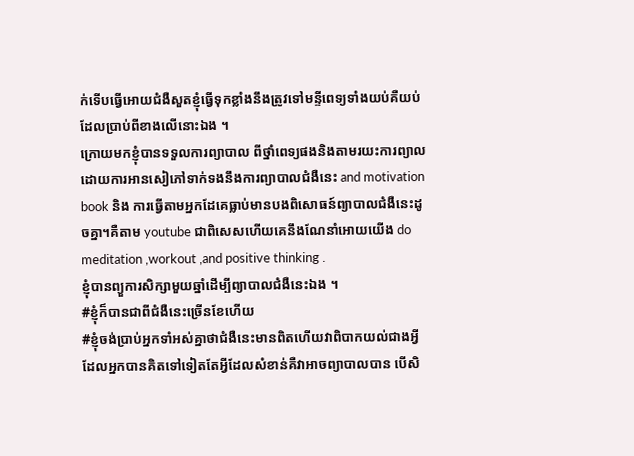ក់ទើបធ្វើអោយជំងឺសួតខ្ញុំធ្វើទុកខ្លាំងនឹងត្រូវទៅមន្ទីពេទ្យទាំងយប់គឺយប់ដែលប្រាប់ពីខាងលើនេាះឯង ។
ក្រោយមកខ្ញុំបានទទួលការព្យាបាល ពីថ្នាំពេទ្យផងនិងតាមរយះការព្យាលដោយការអានសៀភៅទាក់ទងនឹងការព្យាបាលជំងឺនេះ and motivation book និង ការធ្វេីតាមអ្នកដែគេធ្លាប់មានបងពិសោធន៍ព្យាបាលជំងឺនេះដូចគ្នា។គឺតាម youtube ជាពិសេសហើយគេនឹងណែនាំអោយយើង do meditation ,workout ,and positive thinking .
ខ្ញុំបានព្យួការសិក្សាមួយឆ្នាំដើម្បីព្យាបាលជំងឺនេះឯង ។
#ខ្ញុំក៏បានជាពីជំងឺនេះច្រើនខែហើយ
#ខ្ញុំចង់ប្រាប់អ្នកទាំអស់គ្នាថាជំងឺនេះមានពិតហើយវាពិបាកយល់ជាងអ្វីដែលអ្នកបានគិតទៅទៀតតែអ្វីដែលសំខាន់គឺវាអាចព្យាបាលបាន បើសិ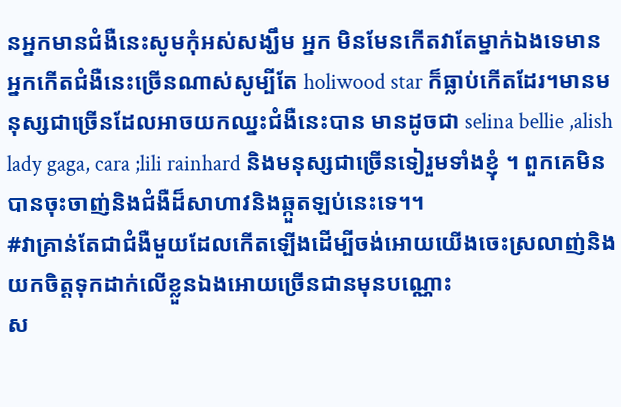នអ្នកមានជំងឺនេះសូមកុំអស់សង្ឃឹម អ្នក មិនមែនកើតវាតែម្នាក់ឯងទេមានអ្នកកើតជំងឺនេះច្រើនណាស់សូម្បីតែ holiwood star ក៏ធ្លាប់កើតដែរ។មានមនុស្សជាច្រើនដែលអាចយកឈ្នះជំងឺនេះបាន មានដូចជា selina bellie ,alish lady gaga, cara ;lili rainhard និងមនុស្សជាច្រើនទៀរួមទាំងខ្ញុំ ។ ពួកគេមិនបានចុះចាញ់និងជំងឺដ៏សាហាវនិងឆ្កួតឡប់នេះទេ។។
#វាគ្រាន់តែជាជំងឺមួយដែលកើតឡើងដើម្បីចង់អោយយើងចេះស្រលាញ់និងយកចិត្តទុកដាក់លើខ្លួនឯងអោយច្រើនជានមុនបណ្ណោះ
ស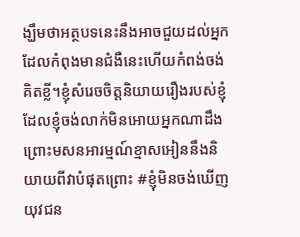ង្ឃឹមថាអត្ថបទនេះនឹងអាចជួយដល់អ្នកដែលកំពុងមានជំងឺនេះហើយកំពង់ចង់គិតខ្លី។ខ្ញុំសំរេចចិត្តនិយាយរឿងរបស់ខ្ញុំដែលខ្ញុំចង់លាក់មិនអោយអ្នកណាដឹងព្រោះមសនអារម្មណ៍ខ្មាសអៀននឹងនិយាយពីវាបំផុតព្រោះ #ខ្ញុំមិនចង់ឃើញយុវជន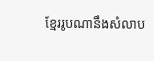ខ្មែររូបណានឹងសំលាប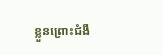ខ្លួនព្រោះជំងឺ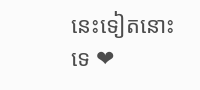នេះទៀតនោះទេ ❤